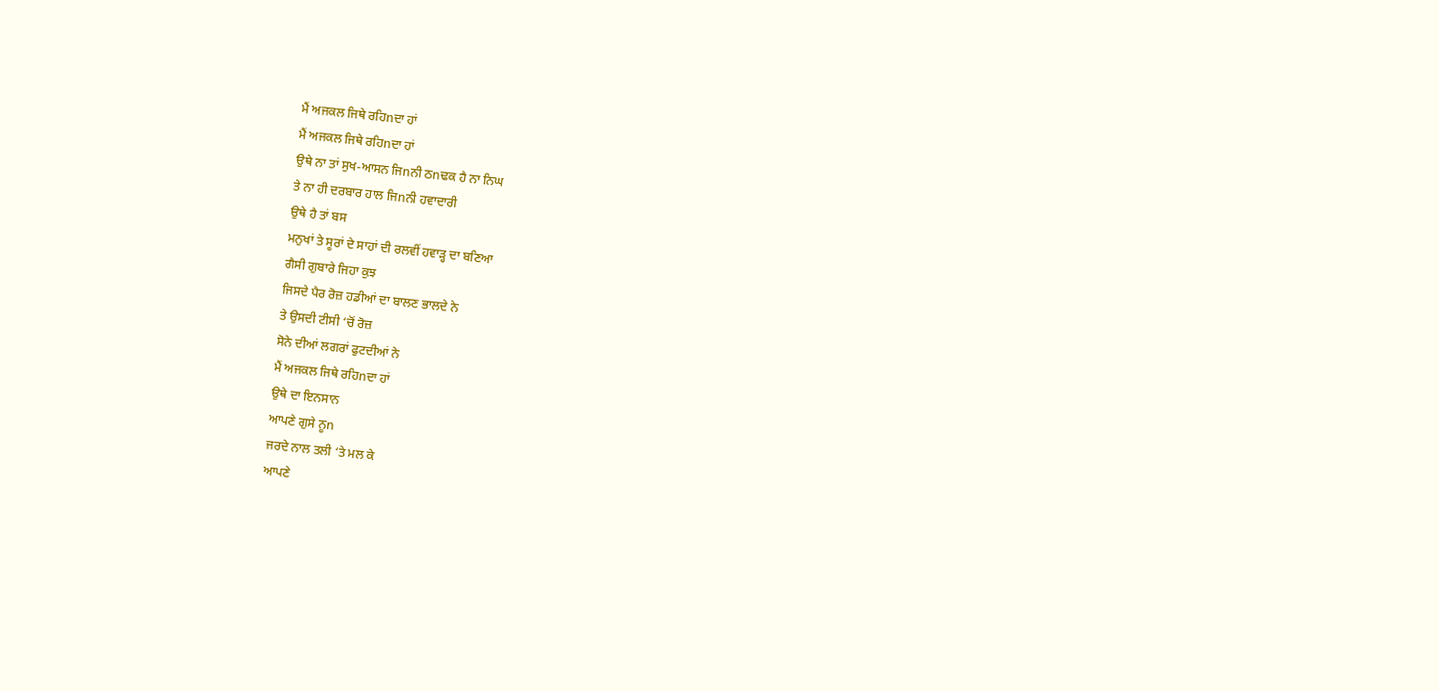ਮੈਂ ਅਜਕਲ ਜਿਥੇ ਰਹਿnਦਾ ਹਾਂ
ਮੈਂ ਅਜਕਲ ਜਿਥੇ ਰਹਿnਦਾ ਹਾਂ
ਉਥੇ ਨਾ ਤਾਂ ਸੁਖ-ਆਸਨ ਜਿnਨੀ ਠnਢਕ ਹੈ ਨਾ ਨਿਘ
ਤੇ ਨਾ ਹੀ ਦਰਬਾਰ ਹਾਲ ਜਿnਨੀ ਹਵਾਦਾਰੀ
ਉਥੇ ਹੈ ਤਾਂ ਬਸ
ਮਨੁਖਾਂ ਤੇ ਸੂਰਾਂ ਦੇ ਸਾਹਾਂ ਦੀ ਰਲਵੀਂ ਹਵਾੜ੍ਹ ਦਾ ਬਣਿਆ
ਗੈਸੀ ਗੁਬਾਰੇ ਜਿਹਾ ਕੁਝ
ਜਿਸਦੇ ਪੈਰ ਰੋਜ਼ ਹਡੀਆਂ ਦਾ ਬਾਲਣ ਭਾਲਦੇ ਨੇ
ਤੇ ਉਸਦੀ ਟੀਸੀ ‘ਚੋਂ ਰੋਜ਼
ਸੋਨੇ ਦੀਆਂ ਲਗਰਾਂ ਫੁਟਦੀਆਂ ਨੇ
ਮੈਂ ਅਜਕਲ ਜਿਥੇ ਰਹਿnਦਾ ਹਾਂ
ਉਥੇ ਦਾ ਇਨਸਾਨ
ਆਪਣੇ ਗੁਸੇ ਨੂn
ਜਰਦੇ ਨਾਲ ਤਲੀ ‘ਤੇ ਮਲ ਕੇ
ਆਪਣੇ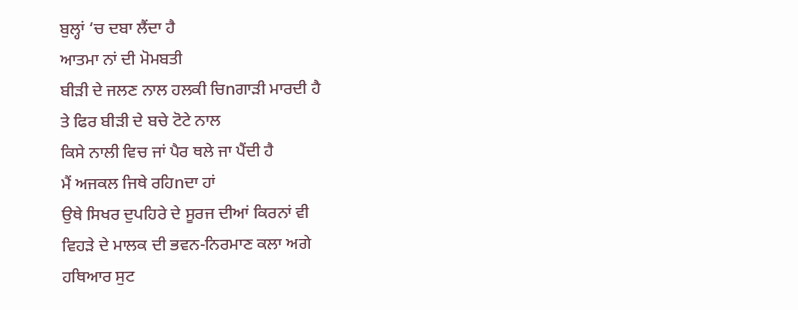ਬੁਲ੍ਹਾਂ ‘ਚ ਦਬਾ ਲੈਂਦਾ ਹੈ
ਆਤਮਾ ਨਾਂ ਦੀ ਮੋਮਬਤੀ
ਬੀੜੀ ਦੇ ਜਲਣ ਨਾਲ ਹਲਕੀ ਚਿnਗਾੜੀ ਮਾਰਦੀ ਹੈ
ਤੇ ਫਿਰ ਬੀੜੀ ਦੇ ਬਚੇ ਟੋਟੇ ਨਾਲ
ਕਿਸੇ ਨਾਲੀ ਵਿਚ ਜਾਂ ਪੈਰ ਥਲੇ ਜਾ ਪੈਂਦੀ ਹੈ
ਮੈਂ ਅਜਕਲ ਜਿਥੇ ਰਹਿnਦਾ ਹਾਂ
ਉਥੇ ਸਿਖਰ ਦੁਪਹਿਰੇ ਦੇ ਸੂਰਜ ਦੀਆਂ ਕਿਰਨਾਂ ਵੀ
ਵਿਹੜੇ ਦੇ ਮਾਲਕ ਦੀ ਭਵਨ-ਨਿਰਮਾਣ ਕਲਾ ਅਗੇ
ਹਥਿਆਰ ਸੁਟ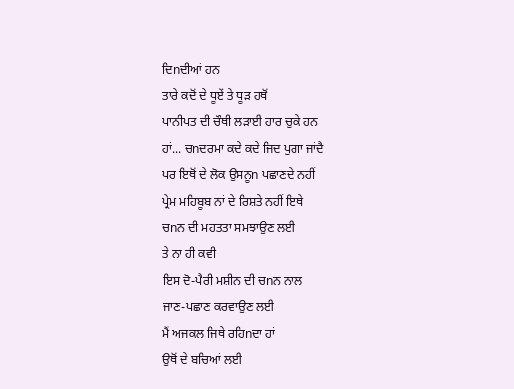ਦਿnਦੀਆਂ ਹਨ
ਤਾਰੇ ਕਦੋਂ ਦੇ ਧੂਏਂ ਤੇ ਧੂੜ ਹਥੋਂ
ਪਾਨੀਪਤ ਦੀ ਚੌਥੀ ਲੜਾਈ ਹਾਰ ਚੁਕੇ ਹਨ
ਹਾਂ... ਚnਦਰਮਾ ਕਦੇ ਕਦੇ ਜਿਦ ਪੁਗਾ ਜਾਂਦੈ
ਪਰ ਇਥੋਂ ਦੇ ਲੋਕ ਉਸਨੂn ਪਛਾਣਦੇ ਨਹੀਂ
ਪ੍ਰੇਮ ਮਹਿਬੂਬ ਨਾਂ ਦੇ ਰਿਸ਼ਤੇ ਨਹੀਂ ਇਥੇ
ਚnਨ ਦੀ ਮਹਤਤਾ ਸਮਝਾਉਣ ਲਈ
ਤੇ ਨਾ ਹੀ ਕਵੀ
ਇਸ ਦੋ-ਪੈਰੀ ਮਸ਼ੀਨ ਦੀ ਚnਨ ਨਾਲ
ਜਾਣ-ਪਛਾਣ ਕਰਵਾਉਣ ਲਈ
ਮੈਂ ਅਜਕਲ ਜਿਥੇ ਰਹਿnਦਾ ਹਾਂ
ਉਥੋਂ ਦੇ ਬਚਿਆਂ ਲਈ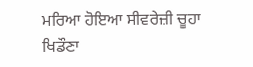ਮਰਿਆ ਹੋਇਆ ਸੀਵਰੇਜ਼ੀ ਚੂਹਾ
ਖਿਡੌਣਾ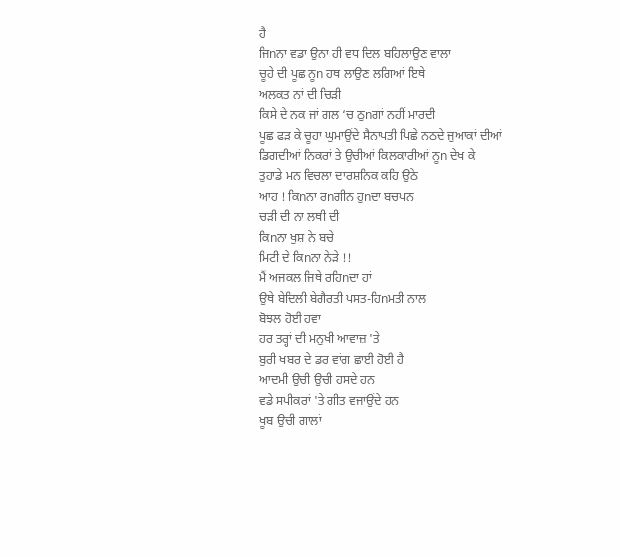ਹੈ
ਜਿnਨਾ ਵਡਾ ਉਨਾ ਹੀ ਵਧ ਦਿਲ ਬਹਿਲਾਉਣ ਵਾਲਾ
ਚੂਹੇ ਦੀ ਪੂਛ ਨੂn ਹਥ ਲਾਉਣ ਲਗਿਆਂ ਇਥੇ
ਅਲਕਤ ਨਾਂ ਦੀ ਚਿੜੀ
ਕਿਸੇ ਦੇ ਨਕ ਜਾਂ ਗਲ ‘ਚ ਠੁnਗਾਂ ਨਹੀਂ ਮਾਰਦੀ
ਪੂਛ ਫੜ ਕੇ ਚੂਹਾ ਘੁਮਾਉਂਦੇ ਸੈਨਾਪਤੀ ਪਿਛੇ ਨਠਦੇ ਜੁਆਕਾਂ ਦੀਆਂ
ਡਿਗਦੀਆਂ ਨਿਕਰਾਂ ਤੇ ਉਚੀਆਂ ਕਿਲਕਾਰੀਆਂ ਨੂn ਦੇਖ ਕੇ
ਤੁਹਾਡੇ ਮਨ ਵਿਚਲਾ ਦਾਰਸ਼ਨਿਕ ਕਹਿ ਉਠੇ
ਆਹ ! ਕਿnਨਾ ਰnਗੀਨ ਹੁnਦਾ ਬਚਪਨ
ਚੜੀ ਦੀ ਨਾ ਲਥੀ ਦੀ
ਕਿnਨਾ ਖੁਸ਼ ਨੇ ਬਚੇ
ਮਿਟੀ ਦੇ ਕਿnਨਾ ਨੇੜੇ !!
ਮੈਂ ਅਜਕਲ ਜਿਥੇ ਰਹਿnਦਾ ਹਾਂ
ਉਥੇ ਬੇਦਿਲੀ ਬੇਗੈਰਤੀ ਪਸਤ-ਹਿnਮਤੀ ਨਾਲ
ਬੋਝਲ ਹੋਈ ਹਵਾ
ਹਰ ਤਰ੍ਹਾਂ ਦੀ ਮਨੁਖੀ ਆਵਾਜ਼ 'ਤੇ
ਬੁਰੀ ਖਬਰ ਦੇ ਡਰ ਵਾਂਗ ਛਾਈ ਹੋਈ ਹੈ
ਆਦਮੀ ਉਚੀ ਉਚੀ ਹਸਦੇ ਹਨ
ਵਡੇ ਸਪੀਕਰਾਂ 'ਤੇ ਗੀਤ ਵਜਾਉਂਦੇ ਹਨ
ਖੂਬ ਉਚੀ ਗਾਲਾਂ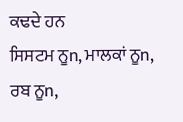ਕਢਦੇ ਹਨ
ਸਿਸਟਮ ਨੂn, ਮਾਲਕਾਂ ਨੂn, ਰਬ ਨੂn,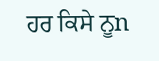ਹਰ ਕਿਸੇ ਨੂn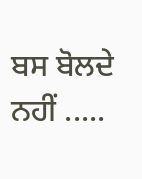ਬਸ ਬੋਲਦੇ ਨਹੀਂ .....